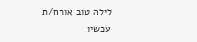לילה טוב אורח/ת
עכשיו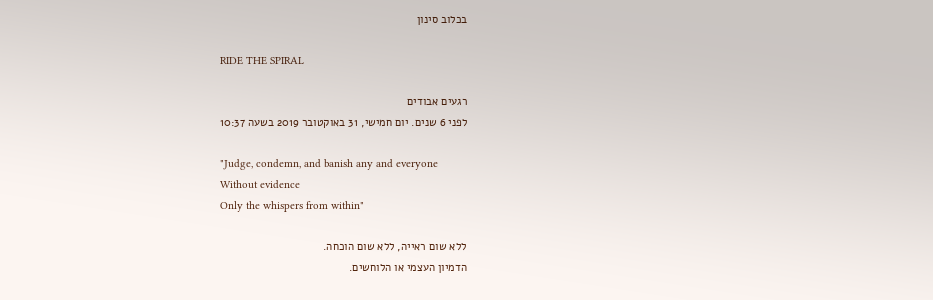בכלוב סינון

RIDE THE SPIRAL

רגעים אבודים
לפני 6 שנים. יום חמישי, 31 באוקטובר 2019 בשעה 10:37

"Judge, condemn, and banish any and everyone
Without evidence
Only the whispers from within"

ללא שום ראייה, ללא שום הוכחה.
הדמיון העצמי או הלוחשים.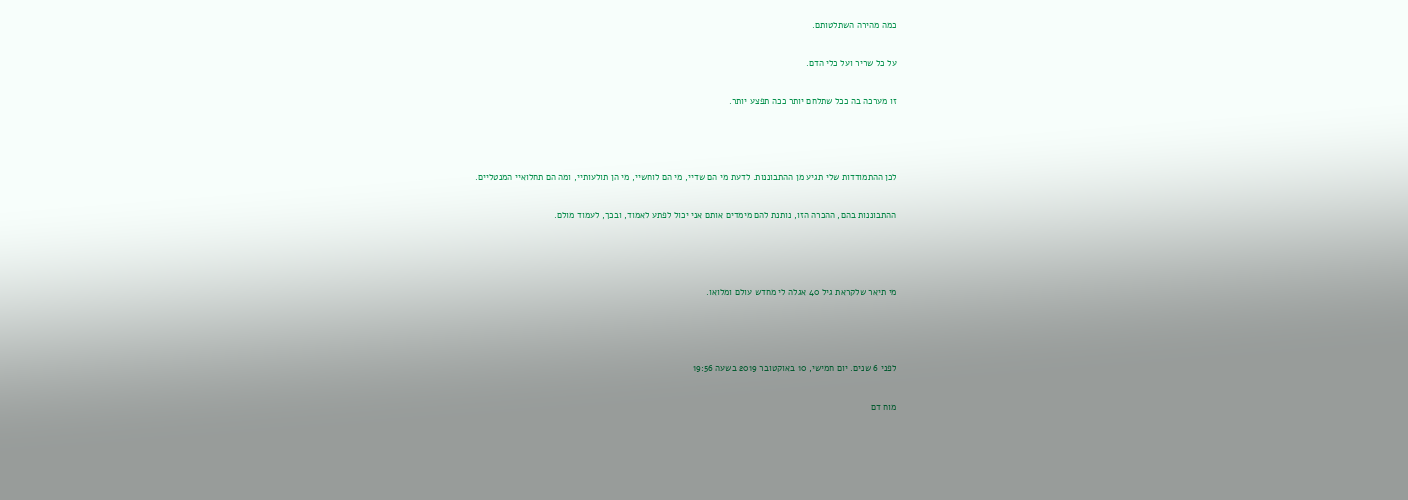כמה מהירה השתלטותם.

על כל שריר ועל כלי הדם.

זו מערכה בה ככל שתלחם יותר ככה תפצע יותר.



לכן ההתמודדות שלי תגיע מן ההתבוננות. לדעת מי הם שדיי, מי הם לוחשיי, מי הן תולעותיי, ומה הם תחלואיי המנטליים.

ההתבוננות בהם, ההכרה הזו, נותנת להם מימדים אותם אני יכול לפתע לאמוד, ובכך, לעמוד מולם.



מי תיאר שלקראת גיל 40 אגלה לי מחדש עולם ומלואו.



לפני 6 שנים. יום חמישי, 10 באוקטובר 2019 בשעה 19:56

מוח דם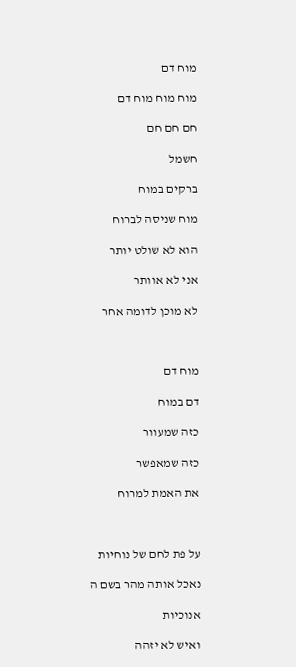מוח דם

מוח מוח מוח דם

חם חם חם

חשמל

ברקים במוח

מוח שניסה לברוח

הוא לא שולט יותר

אני לא אוותר

לא מוכן לדומה אחר



מוח דם

דם במוח

כזה שמעוור

כזה שמאפשר

את האמת למרוח



על פת לחם של נוחיות

נאכל אותה מהר בשם ה

אנוכיות

ואיש לא יזהה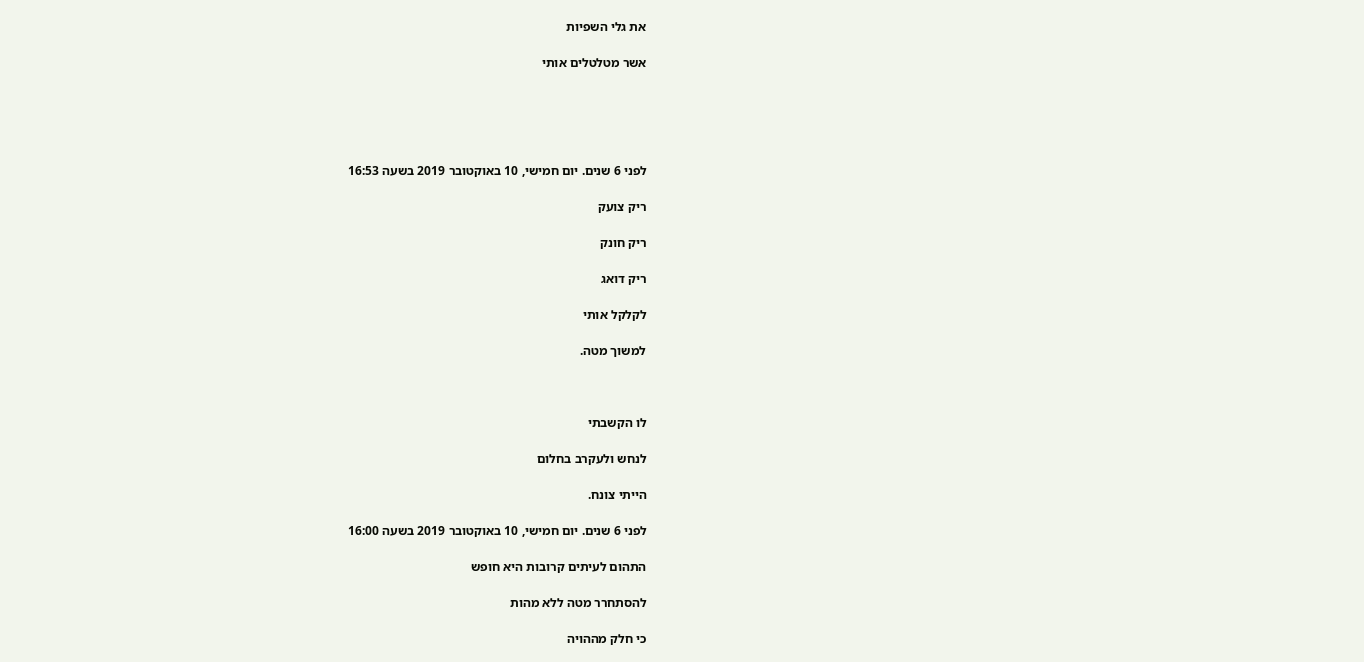את גלי השפיות

אשר מטלטלים אותי





לפני 6 שנים. יום חמישי, 10 באוקטובר 2019 בשעה 16:53

ריק צועק

ריק חונק

ריק דואג

לקלקל אותי

למשוך מטה.



לו הקשבתי

לנחש ולעקרב בחלום

הייתי צונח.

לפני 6 שנים. יום חמישי, 10 באוקטובר 2019 בשעה 16:00

התהום לעיתים קרובות היא חופש

להסתחרר מטה ללא מהות

כי חלק מההויה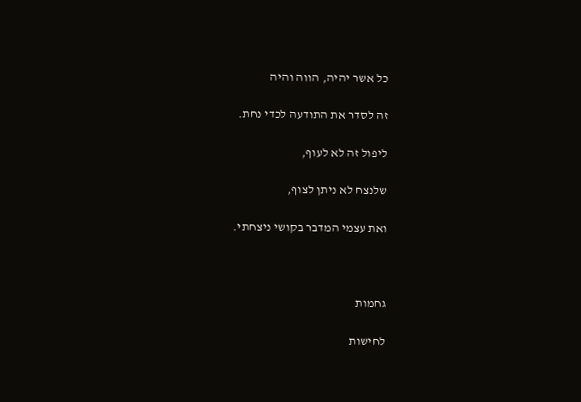כל אשר יהיה, הווה והיה

זה לסדר את התודעה לכדי נחת.

ליפול זה לא לעוף,

שלנצח לא ניתן לצוף,

ואת עצמי המדבר בקושי ניצחתי.



גחמות

לחישות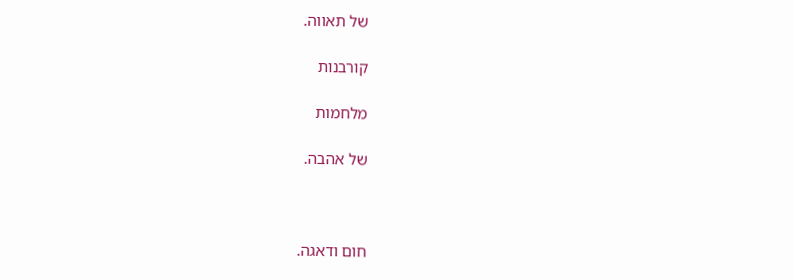של תאווה.

קורבנות

מלחמות

של אהבה.



חום ודאגה.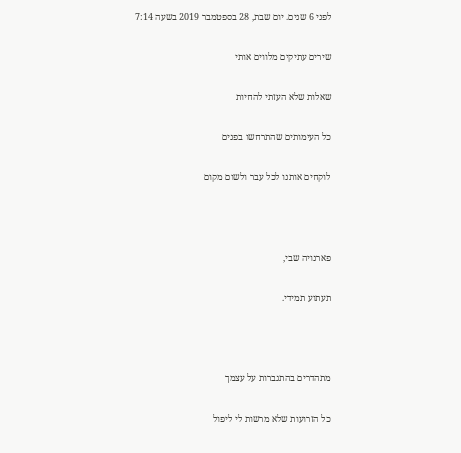לפני 6 שנים. יום שבת, 28 בספטמבר 2019 בשעה 7:14

שירים עתיקים מלווים אותי

שאלות שלא העזתי להחיות

כל העימותים שהתרחשו בפנים

לוקחים אותנו לכל עבר ולשום מקום



פארנויה שבי,

תעתוע תמידי.



מתהדרים בהתגברות על עצמך

כל הזרועות שלא מרשות לי ליפול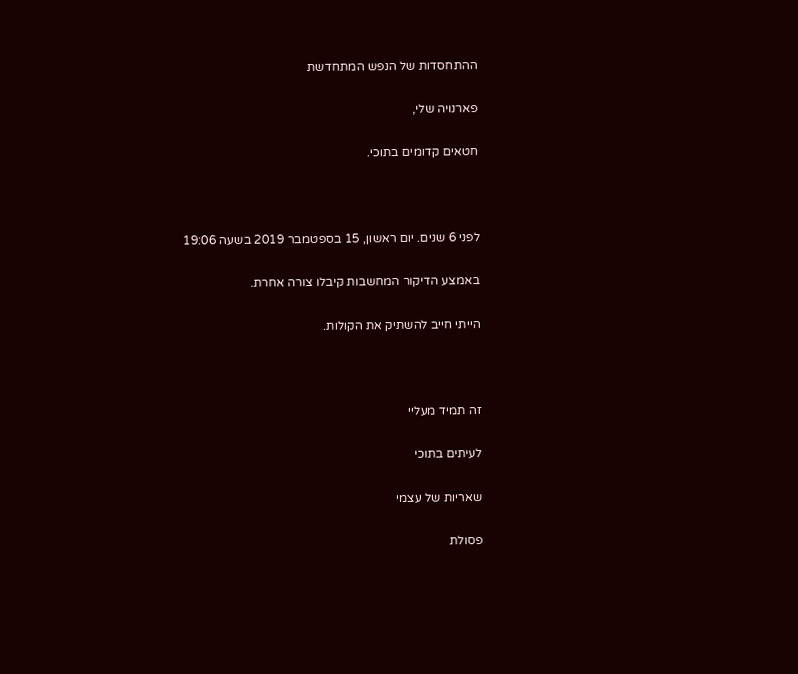ההתחסדות של הנפש המתחדשת

פארנויה שלי,

חטאים קדומים בתוכי.



לפני 6 שנים. יום ראשון, 15 בספטמבר 2019 בשעה 19:06

באמצע הדיקור המחשבות קיבלו צורה אחרת.

הייתי חייב להשתיק את הקולות.



זה תמיד מעליי

לעיתים בתוכי

שאריות של עצמי

פסולת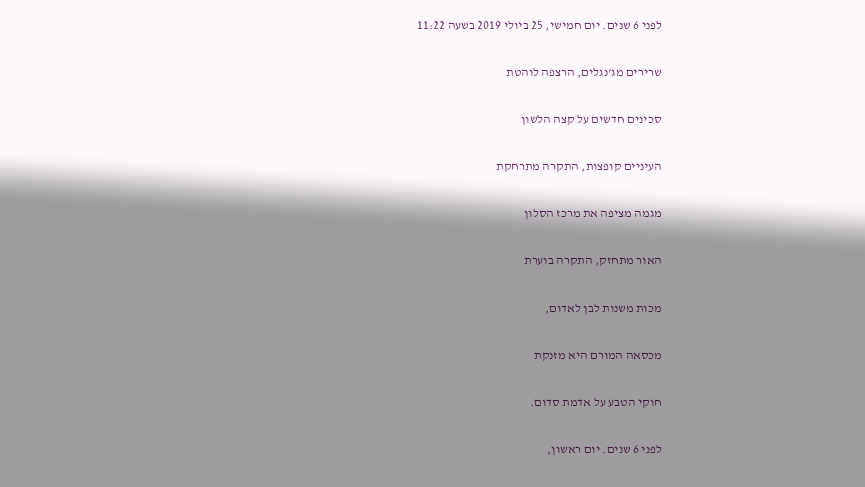לפני 6 שנים. יום חמישי, 25 ביולי 2019 בשעה 11:22

שרירים מג'נגלים, הרצפה לוהטת

סכינים חדשים על קצה הלשון

העיניים קופצות, התקרה מתרחקת

מגמה מציפה את מרכז הסלון

האור מתחזק, התקרה בוערת

מכות משנות לבן לאדום,

מכסאה המורם היא מזנקת

חוקי הטבע על אדמת סדום.

לפני 6 שנים. יום ראשון,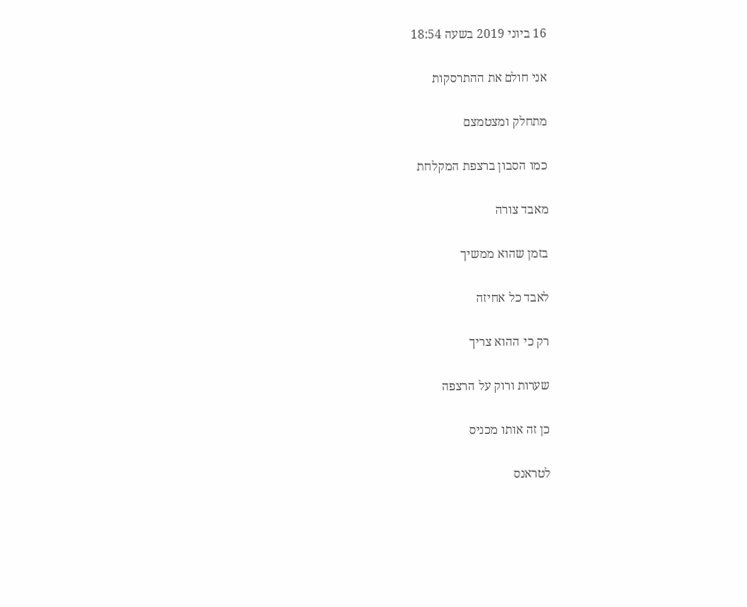16 ביוני 2019 בשעה 18:54

אני חולם את ההתרסקות

מתחלק ומצטמצם

כמו הסבון ברצפת המקלחת

מאבד צורה

בזמן שהוא ממשיך

לאבד כל אחיזה

רק כי ההוא צריך

שערות ורוק על הרצפה

כן זה אותו מכניס

לטראנס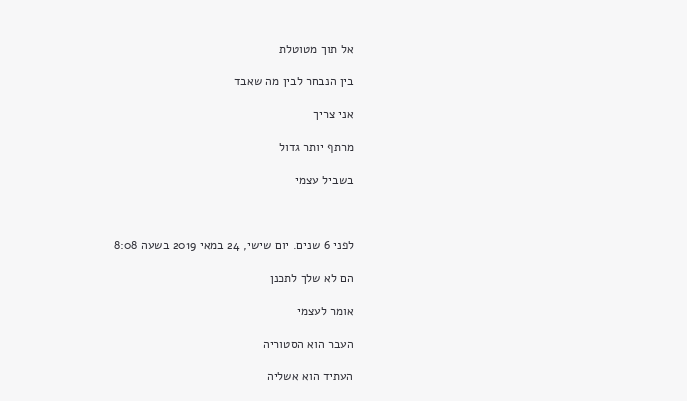אל תוך מטוטלת

בין הנבחר לבין מה שאבד

אני צריך

מרתף יותר גדול

בשביל עצמי



לפני 6 שנים. יום שישי, 24 במאי 2019 בשעה 8:08

הם לא שלך לתכנן

אומר לעצמי

העבר הוא הסטוריה

העתיד הוא אשליה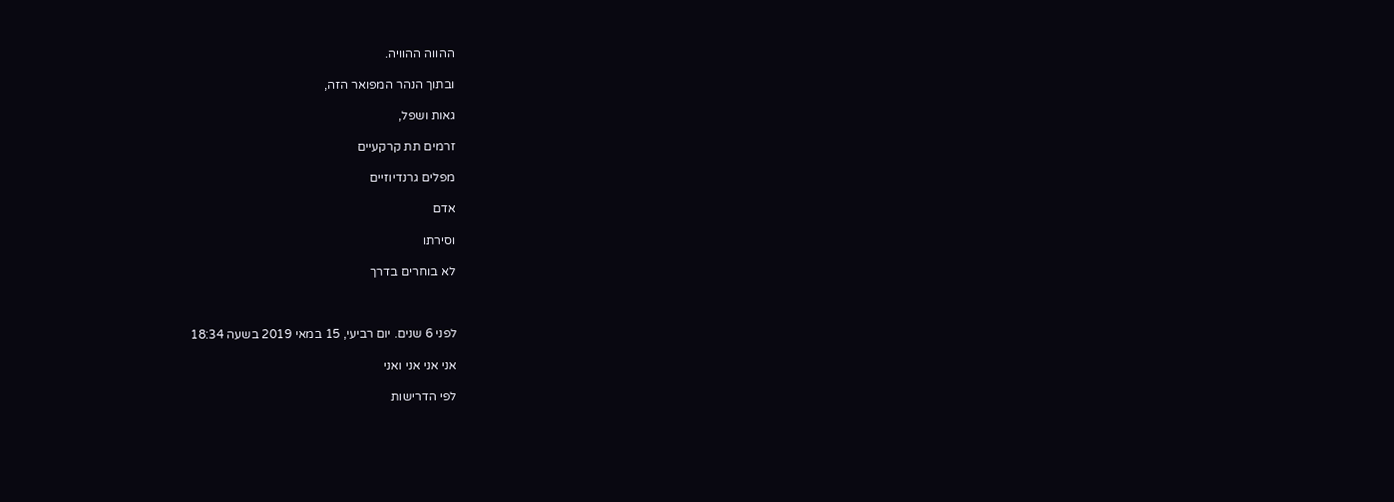ההווה ההוויה.

ובתוך הנהר המפואר הזה,

גאות ושפל,

זרמים תת קרקעיים

מפלים גרנדיוזיים

אדם

וסירתו

לא בוחרים בדרך



לפני 6 שנים. יום רביעי, 15 במאי 2019 בשעה 18:34

אני אני אני ואני

לפי הדרישות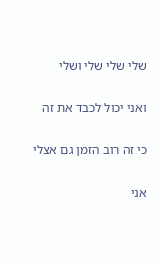שלי שלי שלי ושלי

ואני יכול לכבד את זה

כי זה רוב הזמן גם אצלי

אני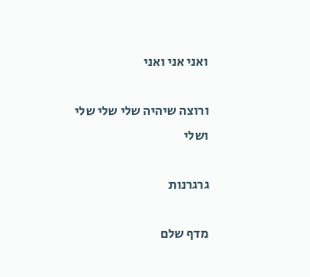ואני אני ואני

ורוצה שיהיה שלי שלי שלי ושלי

גרגרנות

מדף שלם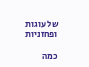של עוגות ופחזניות

כמה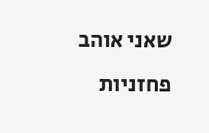שאני אוהב פחזניות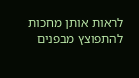לראות אותן מחכות להתפוצץ מבפנים